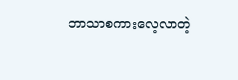ဘာသာစကားလေ့လာတဲ့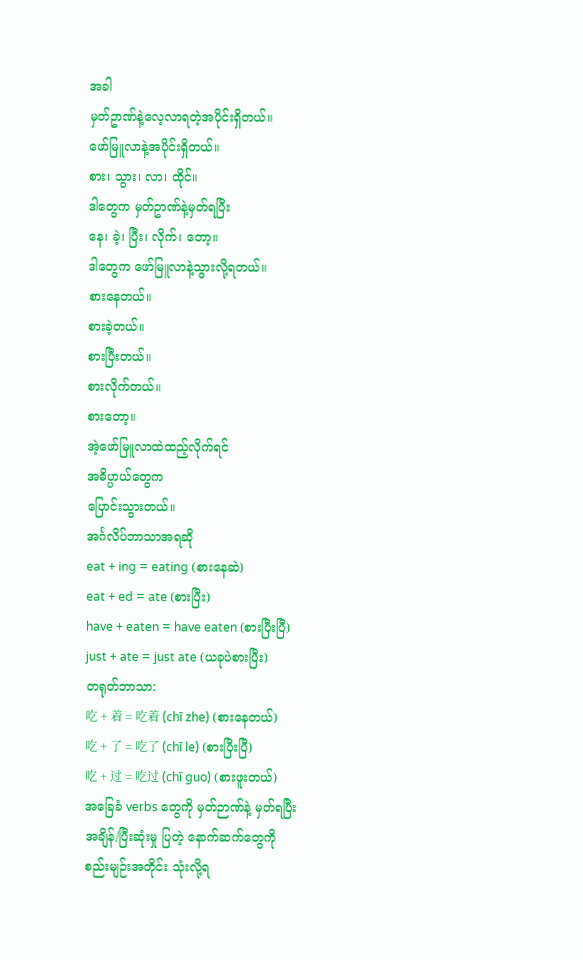အခါ
မှတ်ဥာဏ်နဲ့လေ့လာရတဲ့အပိုင်းရှိတယ်။
ဖော်မြူလာနဲ့အပိုင်းရှိတယ်။
စား၊ သွား၊ လာ၊ ထိုင်။
ဒါတွေက မှတ်ဥာဏ်နဲ့မှတ်ရပြီး
နေ၊ ခဲ့၊ ပြီး၊ လိုက်၊ တော့။
ဒါတွေက ဖော်မြူလာနဲ့သွားလို့ရတယ်။
စားနေတယ်။
စားခဲ့တယ်။
စားပြီးတယ်။
စားလိုက်တယ်။
စားတော့။
အဲ့ဖော်မြူလာထဲထည့်လိုက်ရင်
အဓိပ္ပာယ်တွေက
ပြောင်းသွားတယ်။
အင်္ဂလိပ်ဘာသာအရဆို
eat + ing = eating (စားနေဆဲ)
eat + ed = ate (စားပြီး)
have + eaten = have eaten (စားပြီးပြီ)
just + ate = just ate (ယခုပဲစားပြီး)
တရုတ်ဘာသာ:
吃 + 着 = 吃着 (chī zhe) (စားနေတယ်)
吃 + 了 = 吃了 (chī le) (စားပြီးပြီ)
吃 + 过 = 吃过 (chī guo) (စားဖူးတယ်)
အခြေခံ verbs တွေကို မှတ်ဉာဏ်နဲ့ မှတ်ရပြီး
အချိန်/ပြီးဆုံးမှု ပြတဲ့ နောက်ဆက်တွေကို
စည်းမျဉ်းအတိုင်း သုံးလို့ရ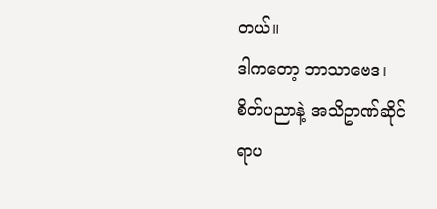တယ်။
ဒါကတော့ ဘာသာဗေဒ၊
စိတ်ပညာနဲ့ အသိဥာဏ်ဆိုင်ရာပ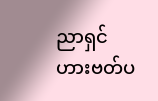ညာရှင်
ဟားဗတ်ပ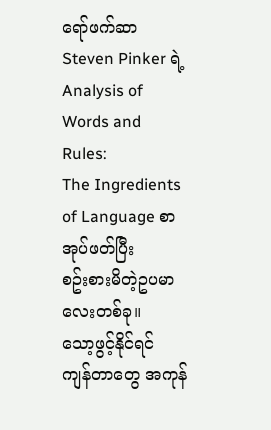ရော်ဖက်ဆာ
Steven Pinker ရဲ့
Analysis of Words and Rules:
The Ingredients of Language စာအုပ်ဖတ်ပြီး
စဥ်းစားမိတဲ့ဥပမာလေးတစ်ခု။
သော့ဖွင့်နိုင်ရင်
ကျန်တာတွေ အကုန်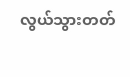လွယ်သွားတတ်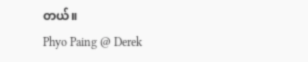တယ်။
Phyo Paing @ Derek